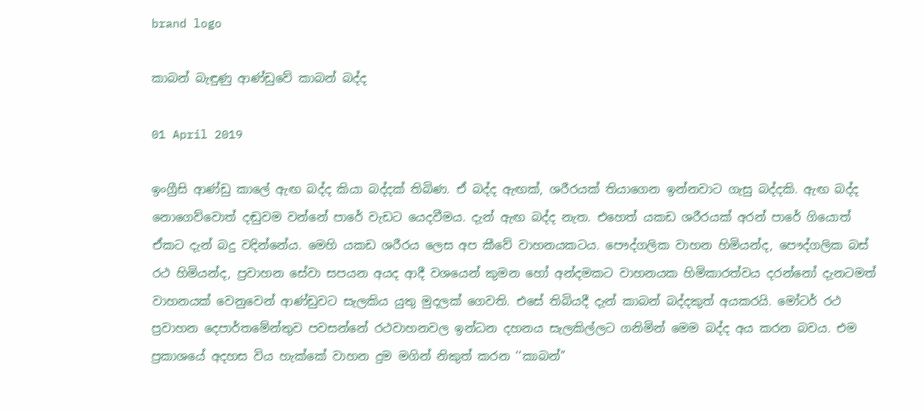brand logo

කාබන් බැඳුණු ආණ්ඩුවේ කාබන් බද්ද

01 April 2019

ඉංග්‍රීසි ආණ්ඩු කාලේ ඇඟ බද්ද කියා බද්දක් තිබිණ. ඒ බද්ද ඇඟක්, ශරීරයක් තියාගෙන ඉන්නවාට ගැසු බද්දකි. ඇඟ බද්ද නොගෙව්වොත් දඬුවම වන්නේ පාරේ වැඩට යෙදවීමය. දැන් ඇඟ බද්ද නැත. එහෙත් යකඩ ශරීරයක් අරන් පාරේ ගියොත් ඒකට දැන් බදු වදින්නේය. මෙහි යකඩ ශරීරය ලෙස අප කීවේ වාහනයකටය. පෞද්ගලික වාහන හිමියන්ද, පෞද්ගලික බස් රථ හිමියන්ද, ප්‍රවාහන සේවා සපයන අයද ආදී වශයෙන් කුමන හෝ අන්දමකට වාහනයක හිමිකාරත්වය දරන්නෝ දැනටමත් වාහනයක් වෙනුවෙන් ආණ්ඩුවට සැලකිය යුතු මුදලක් ගෙවති. එසේ තිබියදී දැන් කාබන් බද්දකුත් අයකරයි. මෝටර් රථ ප්‍රවාහන දෙපාර්තමේන්තුව පවසන්නේ රථවාහනවල ඉන්ධන දහනය සැලකිල්ලට ගනිමින් මෙම බද්ද අය කරන බවය. එම ප්‍රකාශයේ අදහස විය හැක්කේ වාහන දුම මගින් නිකුත් කරන ‘‘කාබන්’’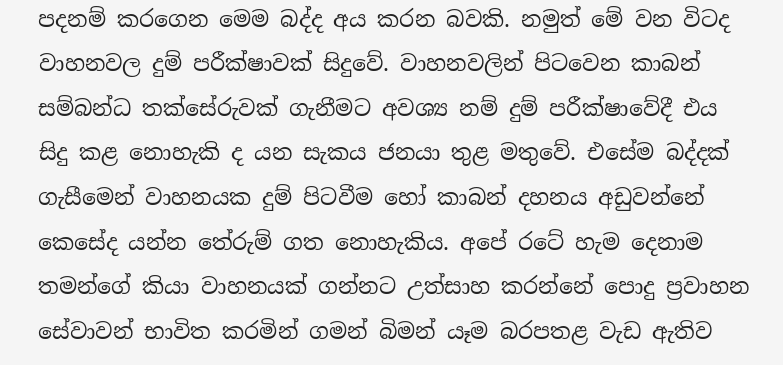පදනම් කරගෙන මෙම බද්ද අය කරන බවකි. නමුත් මේ වන විටද වාහනවල දුම් පරීක්ෂාවක් සිදුවේ. වාහනවලින් පිටවෙන කාබන් සම්බන්ධ තක්සේරුවක් ගැනීමට අවශ්‍ය නම් දුම් පරීක්ෂාවේදී එය සිදු කළ නොහැකි ද යන සැකය ජනයා තුළ මතුවේ. එසේම බද්දක් ගැසීමෙන් වාහනයක දුම් පිටවීම හෝ කාබන් දහනය අඩුවන්නේ කෙසේද යන්න තේරුම් ගත නොහැකිය. අපේ රටේ හැම දෙනාම තමන්ගේ කියා වාහනයක් ගන්නට උත්සාහ කරන්නේ පොදු ප්‍රවාහන සේවාවන් භාවිත කරමින් ගමන් බිමන් යෑම බරපතළ වැඩ ඇතිව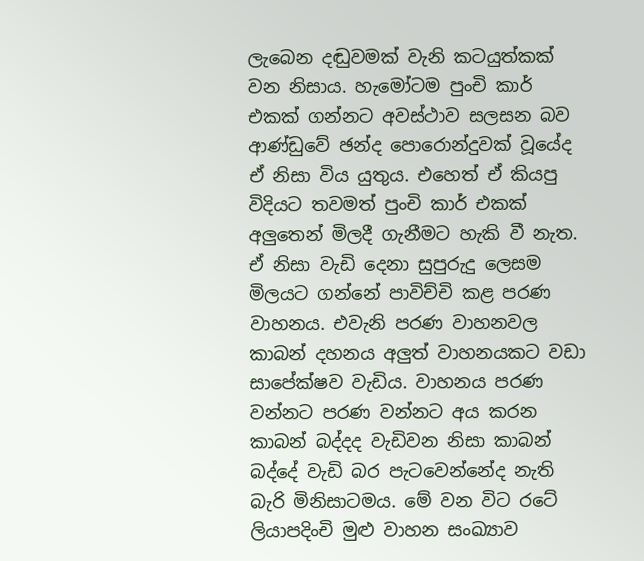ලැබෙන දඬුවමක් වැනි කටයුත්කක් වන නිසාය. හැමෝටම පුංචි කාර් එකක් ගන්නට අවස්ථාව සලසන බව ආණ්ඩුවේ ඡන්ද පොරොන්දුවක් වූයේද ඒ නිසා විය යුතුය. එහෙත් ඒ කියපු විදියට තවමත් පුංචි කාර් එකක් අලුතෙන් මිලදී ගැනීමට හැකි වී නැත. ඒ නිසා වැඩි දෙනා සුපුරුදු ලෙසම මිලයට ගන්නේ පාවිච්චි කළ පරණ වාහනය. එවැනි පරණ වාහනවල කාබන් දහනය අලුත් වාහනයකට වඩා සාපේක්ෂව වැඩිය. වාහනය පරණ වන්නට පරණ වන්නට අය කරන කාබන් බද්දද වැඩිවන නිසා කාබන් බද්දේ වැඩි බර පැටවෙන්නේද නැති බැරි මිනිසාටමය. මේ වන විට රටේ ලියාපදිංචි මුළු වාහන සංඛ්‍යාව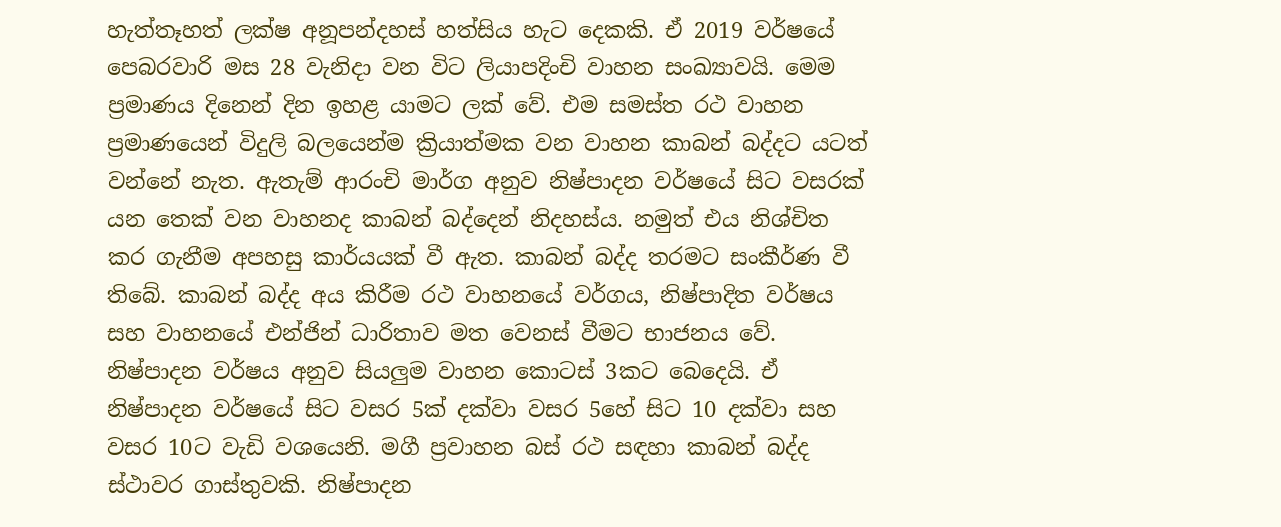හැත්තෑහත් ලක්ෂ අනූපන්දහස් හත්සිය හැට දෙකකි. ඒ 2019 වර්ෂයේ පෙබරවාරි මස 28 වැනිදා වන විට ලියාපදිංචි වාහන සංඛ්‍යාවයි. මෙම ප්‍රමාණය දිනෙන් දින ඉහළ යාමට ලක් වේ. එම සමස්ත රථ වාහන ප්‍රමාණයෙන් විදුලි බලයෙන්ම ක්‍රියාත්මක වන වාහන කාබන් බද්දට යටත් වන්නේ නැත. ඇතැම් ආරංචි මාර්ග අනුව නිෂ්පාදන වර්ෂයේ සිට වසරක් යන තෙක් වන වාහනද කාබන් බද්දෙන් නිදහස්ය. නමුත් එය නිශ්චිත කර ගැනීම අපහසු කාර්යයක් වී ඇත. කාබන් බද්ද තරමට සංකීර්ණ වී තිබේ. කාබන් බද්ද අය කිරීම රථ වාහනයේ වර්ගය, නිෂ්පාදිත වර්ෂය සහ වාහනයේ එන්ජින් ධාරිතාව මත වෙනස් වීමට භාජනය වේ. නිෂ්පාදන වර්ෂය අනුව සියලුම වාහන කොටස් 3කට බෙදෙයි. ඒ නිෂ්පාදන වර්ෂයේ සිට වසර 5ක් දක්වා වසර 5හේ සිට 10 දක්වා සහ වසර 10ට වැඩි වශයෙනි. මගී ප්‍රවාහන බස් රථ සඳහා කාබන් බද්ද ස්ථාවර ගාස්තුවකි. නිෂ්පාදන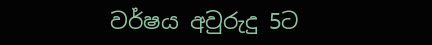වර්ෂය අවුරුදු 5ට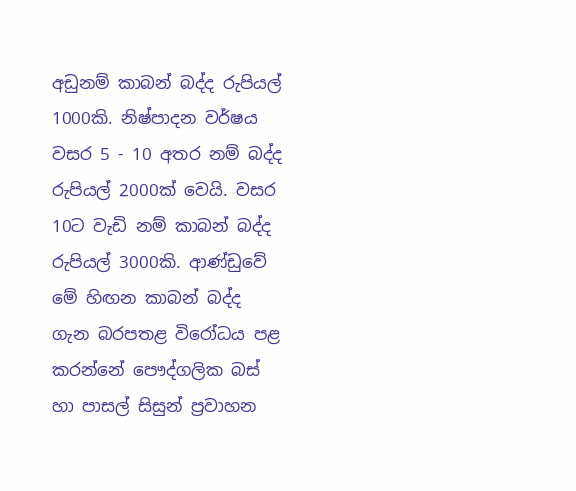අඩුනම් කාබන් බද්ද රුපියල් 1000කි. නිෂ්පාදන වර්ෂය වසර 5 - 10 අතර නම් බද්ද රුපියල් 2000ක් වෙයි. වසර 10ට වැඩි නම් කාබන් බද්ද රුපියල් 3000කි. ආණ්ඩුවේ මේ හිඟන කාබන් බද්ද ගැන බරපතළ විරෝධය පළ කරන්නේ පෞද්ගලික බස් හා පාසල් සිසුන් ප්‍රවාහන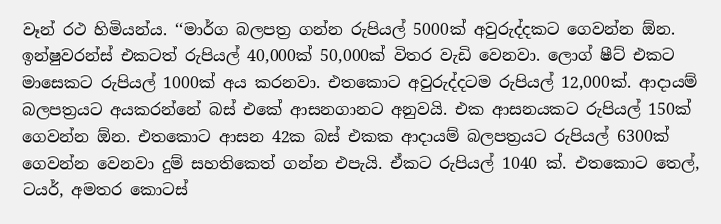වෑන් රථ හිමියන්ය. ‘‘මාර්ග බලපත්‍ර ගන්න රුපියල් 5000ක් අවුරුද්දකට ගෙවන්න ඕන. ඉන්ෂුවරන්ස් එකටත් රුපියල් 40,000ක් 50,000ක් විතර වැඩි වෙනවා. ලොග් ෂීට් එකට මාසෙකට රුපියල් 1000ක් අය කරනවා. එතකොට අවුරුද්දටම රුපියල් 12,000ක්. ආදායම් බලපත්‍රයට අයකරන්නේ බස් එකේ ආසනගානට අනුවයි. එක ආසනයකට රුපියල් 150ක් ගෙවන්න ඕන. එතකොට ආසන 42ක බස් එකක ආදායම් බලපත්‍රයට රුපියල් 6300ක් ගෙවන්න වෙනවා දුම් සහතිකෙත් ගන්න එපැයි. ඒකට රුපියල් 1040 ක්. එතකොට තෙල්, ටයර්, අමතර කොටස්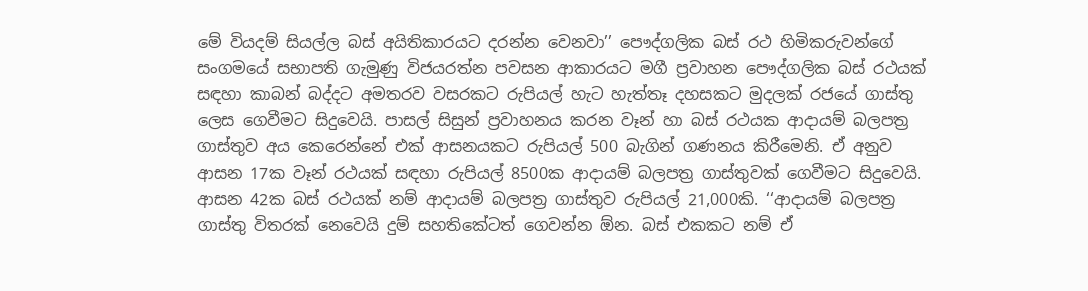මේ වියදම් සියල්ල බස් අයිතිකාරයට දරන්න වෙනවා’’ පෞද්ගලික බස් රථ හිමිකරුවන්ගේ සංගමයේ සභාපති ගැමුණු විජයරත්න පවසන ආකාරයට මගී ප්‍රවාහන පෞද්ගලික බස් රථයක් සඳහා කාබන් බද්දට අමතරව වසරකට රුපියල් හැට හැත්තෑ දහසකට මුදලක් රජයේ ගාස්තු ලෙස ගෙවීමට සිදුවෙයි. පාසල් සිසුන් ප්‍රවාහනය කරන වෑන් හා බස් රථයක ආදායම් බලපත්‍ර ගාස්තුව අය කෙරෙන්නේ එක් ආසනයකට රුපියල් 500 බැගින් ගණනය කිරීමෙනි. ඒ අනුව ආසන 17ක වෑන් රථයක් සඳහා රුපියල් 8500ක ආදායම් බලපත්‍ර ගාස්තුවක් ගෙවීමට සිදුවෙයි. ආසන 42ක බස් රථයක් නම් ආදායම් බලපත්‍ර ගාස්තුව රුපියල් 21,000කි. ‘‘ආදායම් බලපත්‍ර ගාස්තු විතරක් නෙවෙයි දුම් සහතිකේටත් ගෙවන්න ඕන. බස් එකකට නම් ඒ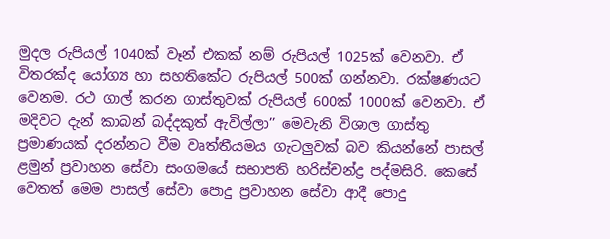මුදල රුපියල් 1040ක් වෑන් එකක් නම් රුපියල් 1025ක් වෙනවා. ඒ විතරක්ද යෝග්‍ය හා සහතිකේට රුපියල් 500ක් ගන්නවා. රක්ෂණයට වෙනම. රථ ගාල් කරන ගාස්තුවක් රුපියල් 600ක් 1000ක් වෙනවා. ඒ මදිවට දැන් කාබන් බද්දකුත් ඇවිල්ලා’’ මෙවැනි විශාල ගාස්තු ප්‍රමාණයක් දරන්නට වීම වෘත්තීයමය ගැටලුවක් බව කියන්නේ පාසල් ළමුන් ප්‍රවාහන සේවා සංගමයේ සභාපති හරිස්චන්ද්‍ර පද්මසිරි. කෙසේ වෙතත් මෙම පාසල් සේවා පොදු ප්‍රවාහන සේවා ආදී පොදු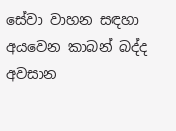සේවා වාහන සඳහා අයවෙන කාබන් බද්ද අවසාන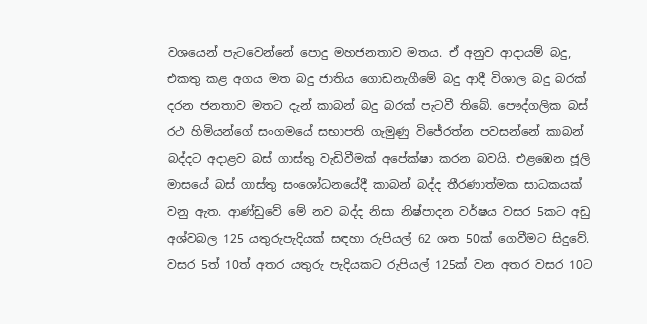වශයෙන් පැටවෙන්නේ පොදු මහජනතාව මතය. ඒ අනුව ආදායම් බදු, එකතු කළ අගය මත බදු ජාතිය ගොඩනැගීමේ බදු ආදී විශාල බදු බරක් දරන ජනතාව මතට දැන් කාබන් බදු බරක් පැටවී තිබේ. පෞද්ගලික බස් රථ හිමියන්ගේ සංගමයේ සභාපති ගැමුණු විජේරත්න පවසන්නේ කාබන් බද්දට අදාළව බස් ගාස්තු වැඩිවීමක් අපේක්ෂා කරන බවයි. එළඹෙන ජූලි මාසයේ බස් ගාස්තු සංශෝධනයේදී කාබන් බද්ද තීරණාත්මක සාධකයක් වනු ඇත. ආණ්ඩුවේ මේ නව බද්ද නිසා නිෂ්පාදන වර්ෂය වසර 5කට අඩු අශ්වබල 125 යතුරුපැදියක් සඳහා රුපියල් 62 ශත 50ක් ගෙවීමට සිදුවේ. වසර 5ත් 10ත් අතර යතුරු පැදියකට රුපියල් 125ක් වන අතර වසර 10ට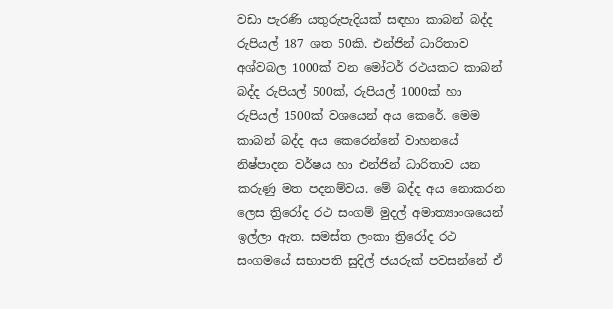වඩා පැරණි යතුරුපැදියක් සඳහා කාබන් බද්ද රුපියල් 187 ශත 50කි. එන්ජින් ධාරිතාව අශ්වබල 1000ක් වන මෝටර් රථයකට කාබන් බද්ද රුපියල් 500ක්, රුපියල් 1000ක් හා රුපියල් 1500ක් වශයෙන් අය කෙරේ. මෙම කාබන් බද්ද අය කෙරෙන්නේ වාහනයේ නිෂ්පාදන වර්ෂය හා එන්ජින් ධාරිතාව යන කරුණු මත පදනම්වය. මේ බද්ද අය නොකරන ලෙස ත්‍රිරෝද රථ සංගම් මුදල් අමාත්‍යාංශයෙන් ඉල්ලා ඇත. සමස්ත ලංකා ත්‍රිරෝද රථ සංගමයේ සභාපති සුදිල් ජයරුක් පවසන්නේ ඒ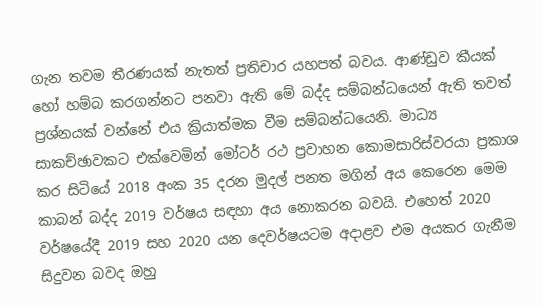ගැන තවම තීරණයක් නැතත් ප්‍රතිචාර යහපත් බවය. ආණ්ඩුව කීයක් හෝ හම්බ කරගන්නට පනවා ඇති මේ බද්ද සම්බන්ධයෙන් ඇති තවත් ප්‍රශ්නයක් වන්නේ එය ක්‍රියාත්මක වීම සම්බන්ධයෙනි. මාධ්‍ය සාකච්ඡාවකට එක්වෙමින් මෝටර් රථ ප්‍රවාහන කොමසාරිස්වරයා ප්‍රකාශ කර සිටියේ 2018 අංක 35 දරන මුදල් පනත මගින් අය කෙරෙන මෙම කාබන් බද්ද 2019 වර්ෂය සඳහා අය නොකරන බවයි. එහෙත් 2020 වර්ෂයේදී 2019 සහ 2020 යන දෙවර්ෂයටම අදාළව එම අයකර ගැනීම සිදුවන බවද ඔහු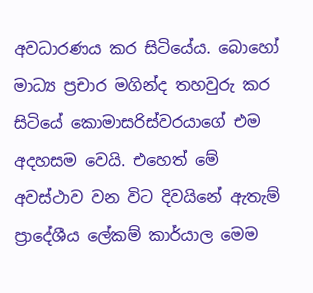අවධාරණය කර සිටියේය. බොහෝ මාධ්‍ය ප්‍රචාර මගින්ද තහවුරු කර සිටියේ කොමාසරිස්වරයාගේ එම අදහසම වෙයි. එහෙත් මේ අවස්ථාව වන විට දිවයිනේ ඇතැම් ප්‍රාදේශීය ලේකම් කාර්යාල මෙම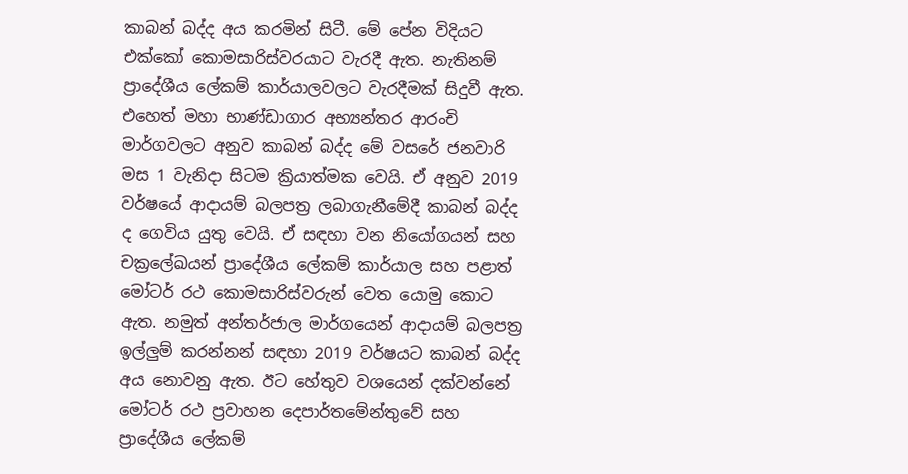කාබන් බද්ද අය කරමින් සිටී. මේ පේන විදියට එක්කෝ කොමසාරිස්වරයාට වැරදී ඇත. නැතිනම් ප්‍රාදේශීය ලේකම් කාර්යාලවලට වැරදීමක් සිදුවී ඇත. එහෙත් මහා භාණ්ඩාගාර අභ්‍යන්තර ආරංචි මාර්ගවලට අනුව කාබන් බද්ද මේ වසරේ ජනවාරි මස 1 වැනිදා සිටම ක්‍රියාත්මක වෙයි. ඒ අනුව 2019 වර්ෂයේ ආදායම් බලපත්‍ර ලබාගැනීමේදී කාබන් බද්ද ද ගෙවිය යුතු වෙයි. ඒ සඳහා වන නියෝගයන් සහ චක්‍රලේඛයන් ප්‍රාදේශීය ලේකම් කාර්යාල සහ පළාත් මෝටර් රථ කොමසාරිස්වරුන් වෙත යොමු කොට ඇත. නමුත් අන්තර්ජාල මාර්ගයෙන් ආදායම් බලපත්‍ර ඉල්ලුම් කරන්නන් සඳහා 2019 වර්ෂයට කාබන් බද්ද අය නොවනු ඇත. ඊට හේතුව වශයෙන් දක්වන්නේ මෝටර් රථ ප්‍රවාහන දෙපාර්තමේන්තුවේ සහ ප්‍රාදේශීය ලේකම්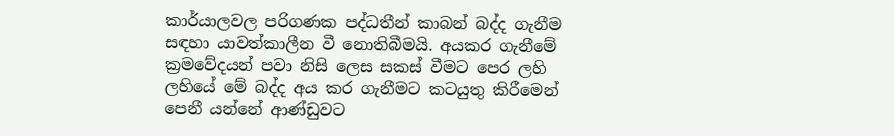කාර්යාලවල පරිගණක පද්ධතීන් කාබන් බද්ද ගැනීම සඳහා යාවත්කාලීන වී නොතිබීමයි. අයකර ගැනීමේ ක්‍රමවේදයන් පවා නිසි ලෙස සකස් වීමට පෙර ලහි ලහියේ මේ බද්ද අය කර ගැනීමට කටයුතු කිරීමෙන් පෙනී යන්නේ ආණ්ඩුවට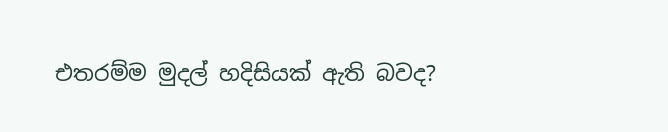එතරම්ම මුදල් හදිසියක් ඇති බවද?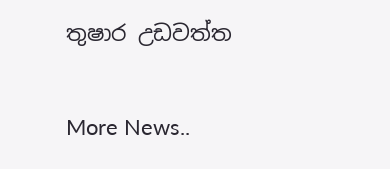තුෂාර උඩවත්ත


More News..